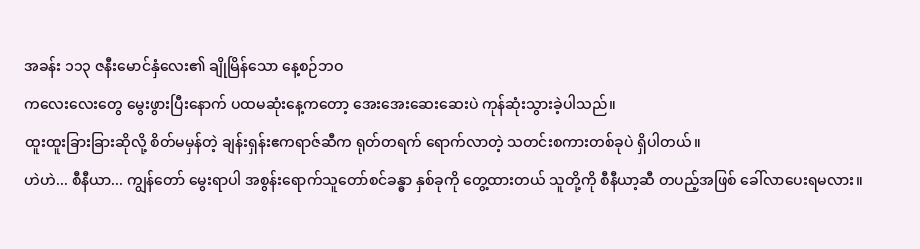အခန်း ၁၁၃ ဇနီးမောင်နှံလေး၏ ချိုမြိန်သော နေ့စဉ်ဘဝ
ကလေးလေးတွေ မွေးဖွားပြီးနောက် ပထမဆုံးနေ့ကတော့ အေးအေးဆေးဆေးပဲ ကုန်ဆုံးသွားခဲ့ပါသည်။
ထူးထူးခြားခြားဆိုလို့ စိတ်မမှန်တဲ့ ချန်းရှန်းဧကရာဇ်ဆီက ရုတ်တရက် ရောက်လာတဲ့ သတင်းစကားတစ်ခုပဲ ရှိပါတယ်။
ဟဲဟဲ... စီနီယာ... ကျွန်တော် မွေးရာပါ အစွန်းရောက်သူတော်စင်ခန္ဓာ နှစ်ခုကို တွေ့ထားတယ် သူတို့ကို စီနီယာ့ဆီ တပည့်အဖြစ် ခေါ်လာပေးရမလား။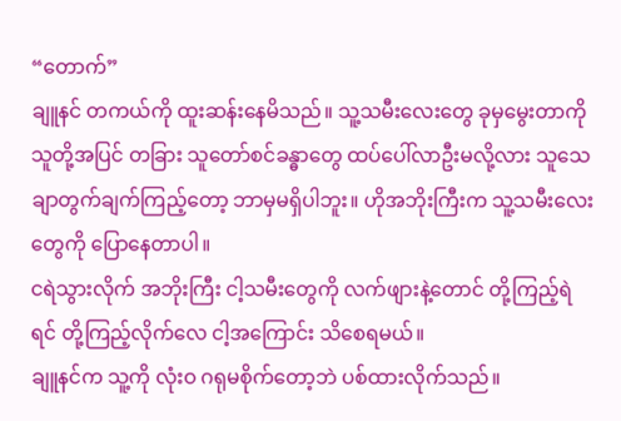“တောက်”
ချူနင် တကယ်ကို ထူးဆန်းနေမိသည်။ သူ့သမီးလေးတွေ ခုမှမွေးတာကို သူတို့အပြင် တခြား သူတော်စင်ခန္ဓာတွေ ထပ်ပေါ်လာဦးမလို့လား သူသေချာတွက်ချက်ကြည့်တော့ ဘာမှမရှိပါဘူး။ ဟိုအဘိုးကြီးက သူ့သမီးလေးတွေကို ပြောနေတာပါ။
ငရဲသွားလိုက် အဘိုးကြီး ငါ့သမီးတွေကို လက်ဖျားနဲ့တောင် တို့ကြည့်ရဲရင် တို့ကြည့်လိုက်လေ ငါ့အကြောင်း သိစေရမယ်။
ချူနင်က သူ့ကို လုံးဝ ဂရုမစိုက်တော့ဘဲ ပစ်ထားလိုက်သည်။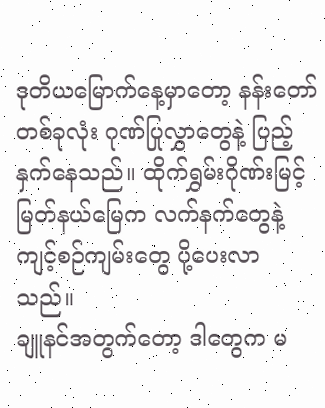ဒုတိယမြောက်နေ့မှာတော့ နန်းတော်တစ်ခုလုံး ဂုဏ်ပြုလွှာတွေနဲ့ ပြည့်နှက်နေသည်။ ထိုက်ရွှမ်းဂိုဏ်းမြင့်မြတ်နယ်မြေက လက်နက်တွေနဲ့ ကျင့်စဉ်ကျမ်းတွေ ပို့ပေးလာသည်။
ချူနင်အတွက်တော့ ဒါတွေက မ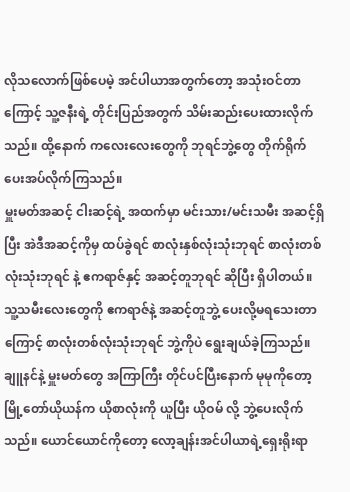လိုသလောက်ဖြစ်ပေမဲ့ အင်ပါယာအတွက်တော့ အသုံးဝင်တာကြောင့် သူ့ဇနီးရဲ့ တိုင်းပြည်အတွက် သိမ်းဆည်းပေးထားလိုက်သည်။ ထို့နောက် ကလေးလေးတွေကို ဘုရင်ဘွဲ့တွေ တိုက်ရိုက် ပေးအပ်လိုက်ကြသည်။
မှူးမတ်အဆင့် ငါးဆင့်ရဲ့ အထက်မှာ မင်းသား/မင်းသမီး အဆင့်ရှိပြီး အဲဒီအဆင့်ကိုမှ ထပ်ခွဲရင် စာလုံးနှစ်လုံးသုံးဘုရင် စာလုံးတစ်လုံးသုံးဘုရင် နဲ့ ဧကရာဇ်နှင့် အဆင့်တူဘုရင် ဆိုပြီး ရှိပါတယ်။
သူ့သမီးလေးတွေကို ဧကရာဇ်နဲ့ အဆင့်တူဘွဲ့ ပေးလို့မရသေးတာကြောင့် စာလုံးတစ်လုံးသုံးဘုရင် ဘွဲ့ကိုပဲ ရွေးချယ်ခဲ့ကြသည်။
ချူနင်နဲ့ မှူးမတ်တွေ အကြာကြီး တိုင်ပင်ပြီးနောက် မုမုကိုတော့ မြို့တော်ယိုယန်က ယိုစာလုံးကို ယူပြီး ယိုဝမ် လို့ ဘွဲ့ပေးလိုက်သည်။ ယောင်ယောင်ကိုတော့ လော့ချန်းအင်ပါယာရဲ့ရှေးရိုးရာ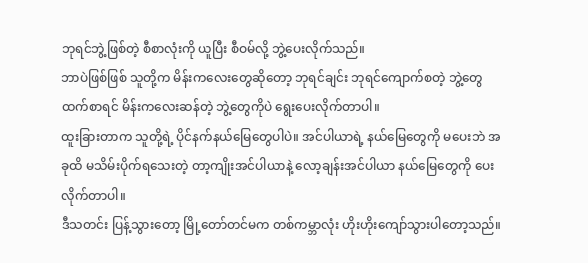ဘုရင်ဘွဲ့ဖြစ်တဲ့ စီစာလုံးကို ယူပြီး စီဝမ်လို့ ဘွဲ့ပေးလိုက်သည်။
ဘာပဲဖြစ်ဖြစ် သူတို့က မိန်းကလေးတွေဆိုတော့ ဘုရင်ချင်း ဘုရင်ကျောက်စတဲ့ ဘွဲ့တွေထက်စာရင် မိန်းကလေးဆန်တဲ့ ဘွဲ့တွေကိုပဲ ရွေးပေးလိုက်တာပါ။
ထူးခြားတာက သူတို့ရဲ့ ပိုင်နက်နယ်မြေတွေပါပဲ။ အင်ပါယာရဲ့ နယ်မြေတွေကို မပေးဘဲ အခုထိ မသိမ်းပိုက်ရသေးတဲ့ တာ့ကျိုးအင်ပါယာနဲ့ လော့ချန်းအင်ပါယာ နယ်မြေတွေကို ပေးလိုက်တာပါ။
ဒီသတင်း ပြန့်သွားတော့ မြို့တော်တင်မက တစ်ကမ္ဘာလုံး ဟိုးဟိုးကျော်သွားပါတော့သည်။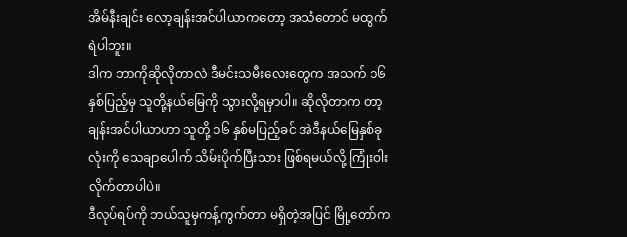အိမ်နီးချင်း လော့ချန်းအင်ပါယာကတော့ အသံတောင် မထွက်ရဲပါဘူး။
ဒါက ဘာကိုဆိုလိုတာလဲ ဒီမင်းသမီးလေးတွေက အသက် ၁၆ နှစ်ပြည့်မှ သူတို့နယ်မြေကို သွားလို့ရမှာပါ။ ဆိုလိုတာက တာ့ချန်းအင်ပါယာဟာ သူတို့ ၁၆ နှစ်မပြည့်ခင် အဲဒီနယ်မြေနှစ်ခုလုံးကို သေချာပေါက် သိမ်းပိုက်ပြီးသား ဖြစ်ရမယ်လို့ ကြုံးဝါးလိုက်တာပါပဲ။
ဒီလုပ်ရပ်ကို ဘယ်သူမှကန့်ကွက်တာ မရှိတဲ့အပြင် မြို့တော်က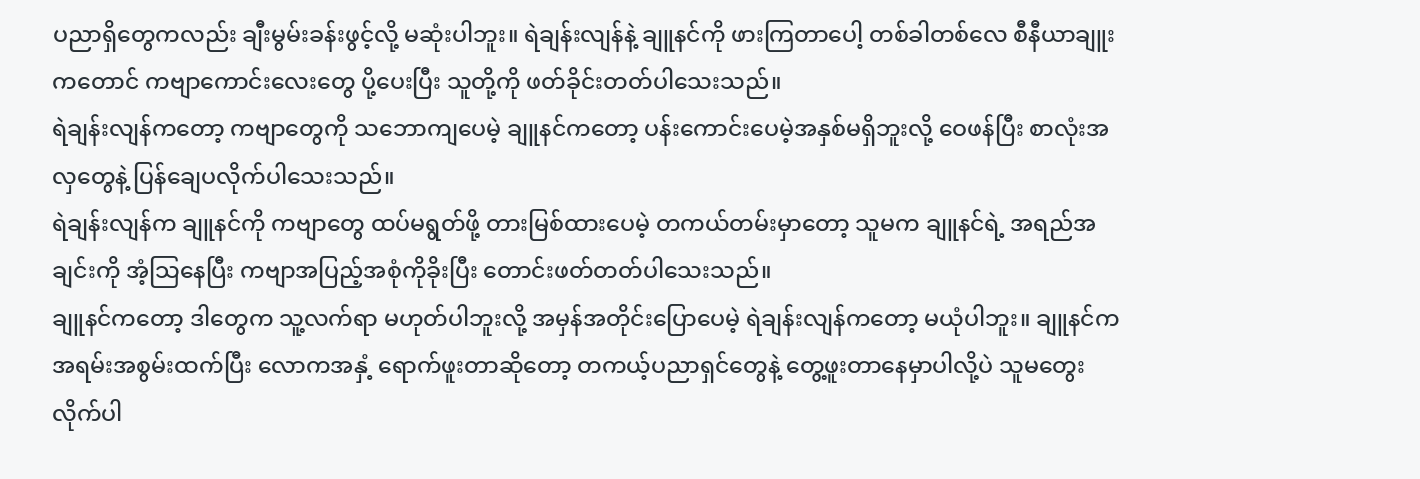ပညာရှိတွေကလည်း ချီးမွမ်းခန်းဖွင့်လို့ မဆုံးပါဘူး။ ရဲချန်းလျန်နဲ့ ချူနင်ကို ဖားကြတာပေါ့ တစ်ခါတစ်လေ စီနီယာချူးကတောင် ကဗျာကောင်းလေးတွေ ပို့ပေးပြီး သူတို့ကို ဖတ်ခိုင်းတတ်ပါသေးသည်။
ရဲချန်းလျန်ကတော့ ကဗျာတွေကို သဘောကျပေမဲ့ ချူနင်ကတော့ ပန်းကောင်းပေမဲ့အနှစ်မရှိဘူးလို့ ဝေဖန်ပြီး စာလုံးအလှတွေနဲ့ ပြန်ချေပလိုက်ပါသေးသည်။
ရဲချန်းလျန်က ချူနင်ကို ကဗျာတွေ ထပ်မရွတ်ဖို့ တားမြစ်ထားပေမဲ့ တကယ်တမ်းမှာတော့ သူမက ချူနင်ရဲ့ အရည်အချင်းကို အံ့သြနေပြီး ကဗျာအပြည့်အစုံကိုခိုးပြီး တောင်းဖတ်တတ်ပါသေးသည်။
ချူနင်ကတော့ ဒါတွေက သူ့လက်ရာ မဟုတ်ပါဘူးလို့ အမှန်အတိုင်းပြောပေမဲ့ ရဲချန်းလျန်ကတော့ မယုံပါဘူး။ ချူနင်က အရမ်းအစွမ်းထက်ပြီး လောကအနှံ့ ရောက်ဖူးတာဆိုတော့ တကယ့်ပညာရှင်တွေနဲ့ တွေ့ဖူးတာနေမှာပါလို့ပဲ သူမတွေးလိုက်ပါ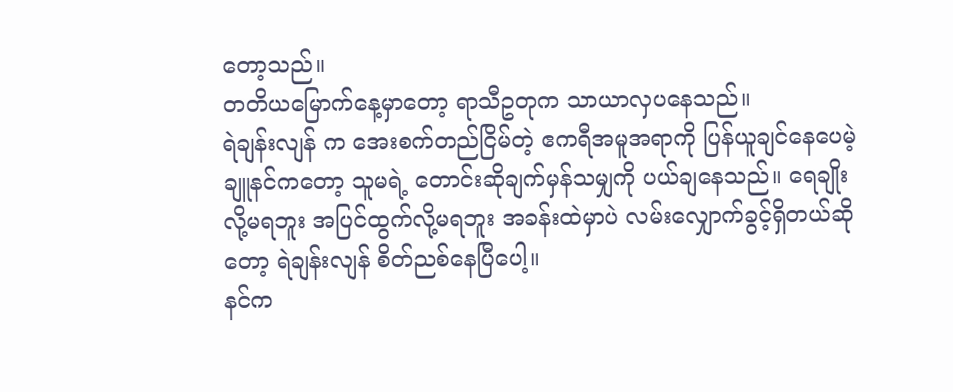တော့သည်။
တတိယမြောက်နေ့မှာတော့ ရာသီဥတုက သာယာလှပနေသည်။
ရဲချန်းလျန် က အေးစက်တည်ငြိမ်တဲ့ ဧကရီအမူအရာကို ပြန်ယူချင်နေပေမဲ့ ချူနင်ကတော့ သူမရဲ့ တောင်းဆိုချက်မှန်သမျှကို ပယ်ချနေသည်။ ရေချိုးလို့မရဘူး အပြင်ထွက်လို့မရဘူး အခန်းထဲမှာပဲ လမ်းလျှောက်ခွင့်ရှိတယ်ဆိုတော့ ရဲချန်းလျန် စိတ်ညစ်နေပြီပေါ့။
နင်က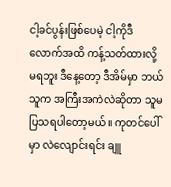ငါ့ခင်ပွန်းဖြစ်ပေမဲ့ ငါ့ကိုဒီလောက်အထိ ကန့်သတ်ထားလို့ မရဘူး ဒီနေ့တော့ ဒီအိမ်မှာ ဘယ်သူက အကြီးအကဲလဲဆိုတာ သူမ ပြသရပါတော့မယ်။ ကုတင်ပေါ်မှာ လဲလျောင်းရင်း ချူ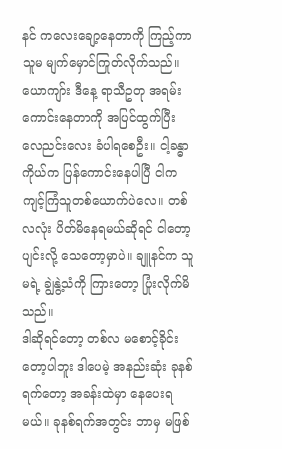နင် ကလေးချော့နေတာကို ကြည့်ကာ သူမ မျက်မှောင်ကြုတ်လိုက်သည်။
ယောကျာ်း ဒီနေ့ ရာသီဥတု အရမ်းကောင်းနေတာကို အပြင်ထွက်ပြီး လေညင်းလေး ခံပါရစေဦး။ ငါ့ခန္ဓာကိုယ်က ပြန်ကောင်းနေပါပြီ ငါကကျင့်ကြံသူတစ်ယောက်ပဲလေ။ တစ်လလုံး ပိတ်မိနေရမယ်ဆိုရင် ငါတော့ ပျင်းလို့ သေတော့မှာပဲ။ ချူနင်က သူမရဲ့ ချွဲနွဲ့သံကို ကြားတော့ ပြုံးလိုက်မိသည်။
ဒါဆိုရင်တော့ တစ်လ မစောင့်ခိုင်းတော့ပါဘူး ဒါပေမဲ့ အနည်းဆုံး ခုနစ်ရက်တော့ အခန်းထဲမှာ နေပေးရမယ်။ ခုနစ်ရက်အတွင်း ဘာမှ မဖြစ်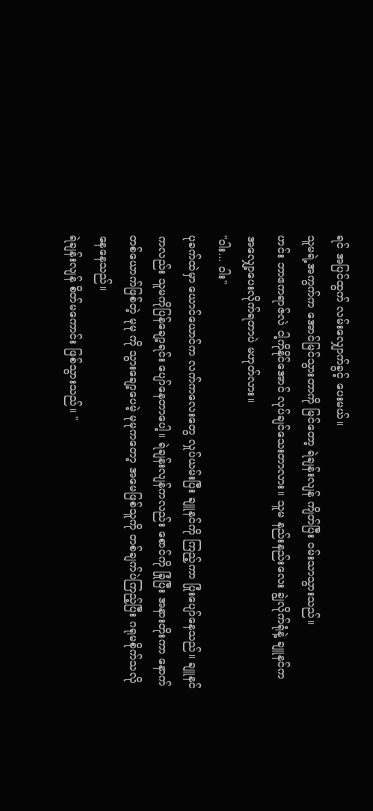ရင် အပြင်ထွက် လမ်းလျှောက်ခွင့် ပေးမယ်။
သူမရဲ့အကွက်က အောင်မြင်သွားတာကို မြင်တော့ ရဲချန်းလျန် ကျိတ်ပြီး ဝမ်းသာသွားသည်။
ဟင်း ဘာဧကရာဇ်လဲ ငါ့ကိုနိုင်အောင် လုပ်ချင်သေးတာလား။ သူမ နည်းနည်းလေး ချွဲလိုက်ရုံနဲ့ ချူနင်က အလျှော့ပေးလိုက်ရတာပဲ မဟုတ်လား။
"ဝါး... ဝါး"
ပုခက်ထဲမှာ ယောင်ယောင်က လက်ကလေးတွေ လှုပ်ယမ်းပြီး ချူနင်ကို ကြည့်ကာ ပြုံးပျော်နေသည်။ ချူနင်ကလည်း သူမကိုပြန်ချော့ရင်း ပျော်နေတာပေါ့။ ရဲချန်းလျန်ကလည်း စောင်ကို ခြုံပြီး အနားတိုးကာ နောက်တစ်ယောက်ဖြစ်တဲ့ မုမု ကို သွားချော့ပေမဲ့ မုမုကတော့ အမေဖြစ်သူကို တစ်ချက်ပဲကြည့်ပြီး ဂရုမစိုက်သလို နေနေသည်။
ရဲချန်းလျန် စိတ်မကောင်း ဖြစ်သွားသည်။ "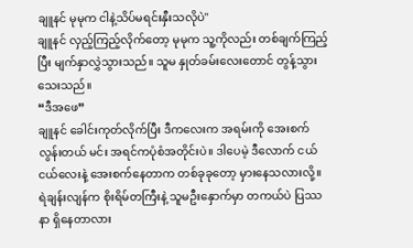ချူနင် မုမုက ငါနဲ့သိပ်မရင်းနှီးသလိုပဲ"
ချူနင် လှည့်ကြည့်လိုက်တော့ မုမုက သူ့ကိုလည်း တစ်ချက်ကြည့်ပြီး မျက်နှာလွှဲသွားသည်။ သူမ နှုတ်ခမ်းလေးတောင် တွန့်သွားသေးသည်။
“ဒီအဖေ”
ချူနင် ခေါင်းကုတ်လိုက်ပြီး ဒီကလေးက အရမ်းကို အေးစက်လွန်းတယ် မင်း အရင်ကပုံစံအတိုင်းပဲ။ ဒါပေမဲ့ ဒီလောက် ငယ်ငယ်လေးနဲ့ အေးစက်နေတာက တစ်ခုခုတော့ မှားနေသလားလို့။
ရဲချန်းလျန်က စိုးရိမ်တကြီးနဲ့ သူမဦးနှောက်မှာ တကယ်ပဲ ပြဿနာ ရှိနေတာလား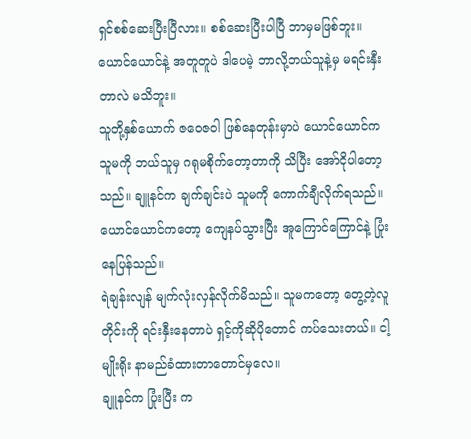ရှင်စစ်ဆေးပြီးပြီလား။ စစ်ဆေးပြီးပါပြီ ဘာမှမဖြစ်ဘူး။ ယောင်ယောင်နဲ့ အတူတူပဲ ဒါပေမဲ့ ဘာလို့ဘယ်သူနဲ့မှ မရင်းနှီးတာလဲ မသိဘူး။
သူတို့နှစ်ယောက် ဇဝေဇဝါ ဖြစ်နေတုန်းမှာပဲ ယောင်ယောင်က သူမကို ဘယ်သူမှ ဂရုမစိုက်တော့တာကို သိပြီး အော်ငိုပါတော့သည်။ ချူနင်က ချက်ချင်းပဲ သူမကို ကောက်ချီလိုက်ရသည်။ ယောင်ယောင်ကတော့ ကျေနပ်သွားပြီး အူကြောင်ကြောင်နဲ့ ပြုံးနေပြန်သည်။
ရဲချန်းလျန် မျက်လုံးလှန်လိုက်မိသည်။ သူမကတော့ တွေ့တဲ့လူတိုင်းကို ရင်းနှီးနေတာပဲ ရှင့်ကိုဆိုပိုတောင် ကပ်သေးတယ်။ ငါ့မျိုးရိုး နာမည်ခံထားတာတောင်မှလေ။
ချူနင်က ပြုံးပြီး က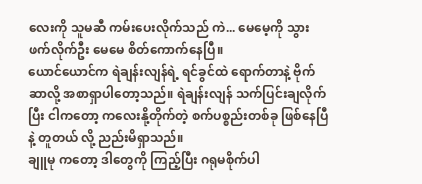လေးကို သူမဆီ ကမ်းပေးလိုက်သည် ကဲ... မေမေ့ကို သွားဖက်လိုက်ဦး မေမေ စိတ်ကောက်နေပြီ။
ယောင်ယောင်က ရဲချန်းလျန်ရဲ့ ရင်ခွင်ထဲ ရောက်တာနဲ့ ဗိုက်ဆာလို့ အစာရှာပါတော့သည်။ ရဲချန်းလျန် သက်ပြင်းချလိုက်ပြီး ငါကတော့ ကလေးနို့တိုက်တဲ့ စက်ပစ္စည်းတစ်ခု ဖြစ်နေပြီနဲ့ တူတယ် လို့ ညည်းမိရှာသည်။
ချူမု ကတော့ ဒါတွေကို ကြည့်ပြီး ဂရုမစိုက်ပါ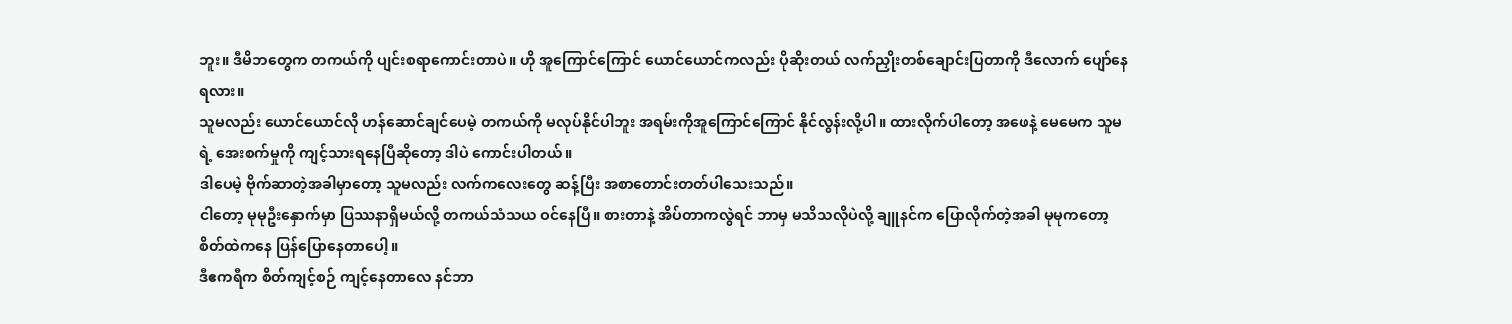ဘူး။ ဒီမိဘတွေက တကယ်ကို ပျင်းစရာကောင်းတာပဲ။ ဟို အူကြောင်ကြောင် ယောင်ယောင်ကလည်း ပိုဆိုးတယ် လက်ညှိုးတစ်ချောင်းပြတာကို ဒီလောက် ပျော်နေရလား။
သူမလည်း ယောင်ယောင်လို ဟန်ဆောင်ချင်ပေမဲ့ တကယ်ကို မလုပ်နိုင်ပါဘူး အရမ်းကိုအူကြောင်ကြောင် နိုင်လွန်းလို့ပါ။ ထားလိုက်ပါတော့ အဖေနဲ့ မေမေက သူမရဲ့ အေးစက်မှုကို ကျင့်သားရနေပြီဆိုတော့ ဒါပဲ ကောင်းပါတယ်။
ဒါပေမဲ့ ဗိုက်ဆာတဲ့အခါမှာတော့ သူမလည်း လက်ကလေးတွေ ဆန့်ပြီး အစာတောင်းတတ်ပါသေးသည်။
ငါတော့ မုမုဦးနှောက်မှာ ပြဿနာရှိမယ်လို့ တကယ်သံသယ ဝင်နေပြီ။ စားတာနဲ့ အိပ်တာကလွဲရင် ဘာမှ မသိသလိုပဲလို့ ချူနင်က ပြောလိုက်တဲ့အခါ မုမုကတော့ စိတ်ထဲကနေ ပြန်ပြောနေတာပေါ့။
ဒီဧကရီက စိတ်ကျင့်စဉ် ကျင့်နေတာလေ နင်ဘာ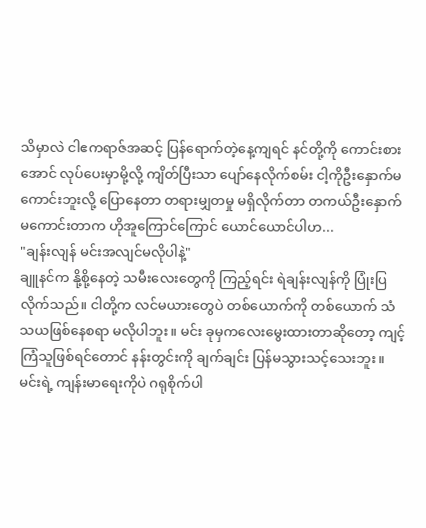သိမှာလဲ ငါဧကရာဇ်အဆင့် ပြန်ရောက်တဲ့နေ့ကျရင် နင်တို့ကို ကောင်းစားအောင် လုပ်ပေးမှာမို့လို့ ကျိတ်ပြီးသာ ပျော်နေလိုက်စမ်း ငါ့ကိုဦးနှောက်မကောင်းဘူးလို့ ပြောနေတာ တရားမျှတမှု မရှိလိုက်တာ တကယ်ဦးနှောက်မကောင်းတာက ဟိုအူကြောင်ကြောင် ယောင်ယောင်ပါဟ...
"ချန်းလျန် မင်းအလျင်မလိုပါနဲ့"
ချူနင်က နို့စို့နေတဲ့ သမီးလေးတွေကို ကြည့်ရင်း ရဲချန်းလျန်ကို ပြုံးပြလိုက်သည်။ ငါတို့က လင်မယားတွေပဲ တစ်ယောက်ကို တစ်ယောက် သံသယဖြစ်နေစရာ မလိုပါဘူး။ မင်း ခုမှကလေးမွေးထားတာဆိုတော့ ကျင့်ကြံသူဖြစ်ရင်တောင် နန်းတွင်းကို ချက်ချင်း ပြန်မသွားသင့်သေးဘူး။
မင်းရဲ့ ကျန်းမာရေးကိုပဲ ဂရုစိုက်ပါ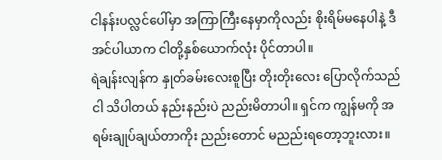ငါနန်းပလ္လင်ပေါ်မှာ အကြာကြီးနေမှာကိုလည်း စိုးရိမ်မနေပါနဲ့ ဒီအင်ပါယာက ငါတို့နှစ်ယောက်လုံး ပိုင်တာပါ။
ရဲချန်းလျန်က နှုတ်ခမ်းလေးစူပြီး တိုးတိုးလေး ပြောလိုက်သည် ငါ သိပါတယ် နည်းနည်းပဲ ညည်းမိတာပါ။ ရှင်က ကျွန်မကို အရမ်းချုပ်ချယ်တာကိုး ညည်းတောင် မညည်းရတော့ဘူးလား။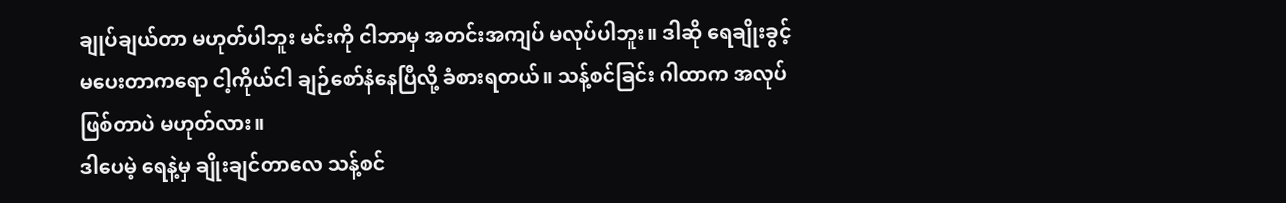ချုပ်ချယ်တာ မဟုတ်ပါဘူး မင်းကို ငါဘာမှ အတင်းအကျပ် မလုပ်ပါဘူး။ ဒါဆို ရေချိုးခွင့် မပေးတာကရော ငါ့ကိုယ်ငါ ချဉ်စော်နံနေပြီလို့ ခံစားရတယ်။ သန့်စင်ခြင်း ဂါထာက အလုပ်ဖြစ်တာပဲ မဟုတ်လား။
ဒါပေမဲ့ ရေနဲ့မှ ချိုးချင်တာလေ သန့်စင်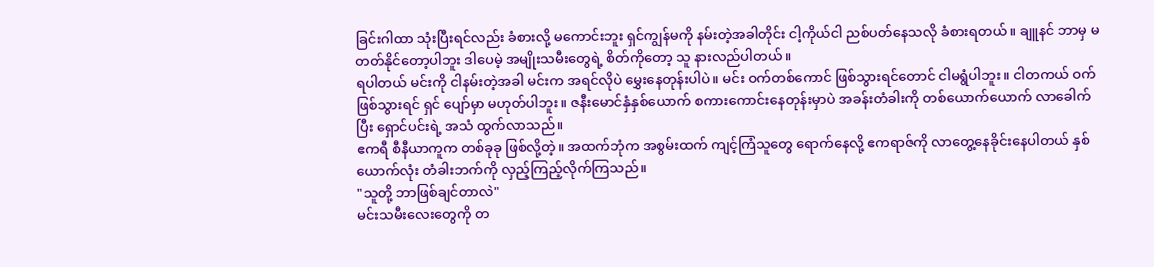ခြင်းဂါထာ သုံးပြီးရင်လည်း ခံစားလို့ မကောင်းဘူး ရှင်ကျွန်မကို နမ်းတဲ့အခါတိုင်း ငါ့ကိုယ်ငါ ညစ်ပတ်နေသလို ခံစားရတယ်။ ချူနင် ဘာမှ မတတ်နိုင်တော့ပါဘူး ဒါပေမဲ့ အမျိုးသမီးတွေရဲ့ စိတ်ကိုတော့ သူ နားလည်ပါတယ်။
ရပါတယ် မင်းကို ငါနမ်းတဲ့အခါ မင်းက အရင်လိုပဲ မွှေးနေတုန်းပါပဲ။ မင်း ဝက်တစ်ကောင် ဖြစ်သွားရင်တောင် ငါမရွံပါဘူး။ ငါတကယ် ဝက်ဖြစ်သွားရင် ရှင် ပျော်မှာ မဟုတ်ပါဘူး။ ဇနီးမောင်နှံနှစ်ယောက် စကားကောင်းနေတုန်းမှာပဲ အခန်းတံခါးကို တစ်ယောက်ယောက် လာခေါက်ပြီး ရှောင်ပင်းရဲ့ အသံ ထွက်လာသည်။
ဧကရီ စီနီယာကူက တစ်ခုခု ဖြစ်လို့တဲ့။ အထက်ဘုံက အစွမ်းထက် ကျင့်ကြံသူတွေ ရောက်နေလို့ ဧကရာဇ်ကို လာတွေ့နေခိုင်းနေပါတယ် နှစ်ယောက်လုံး တံခါးဘက်ကို လှည့်ကြည့်လိုက်ကြသည်။
"သူတို့ ဘာဖြစ်ချင်တာလဲ"
မင်းသမီးလေးတွေကို တ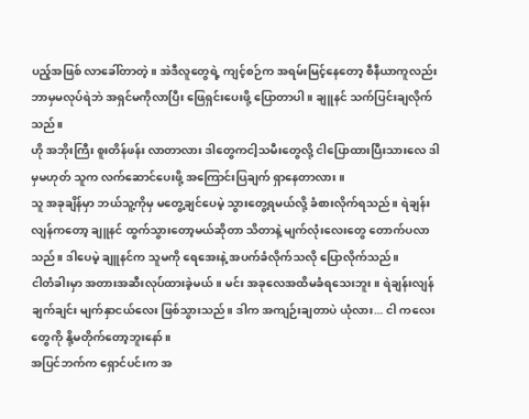ပည့်အဖြစ် လာခေါ်တာတဲ့။ အဲဒီလူတွေရဲ့ ကျင့်စဉ်က အရမ်းမြင့်နေတော့ စီနီယာကူလည်း ဘာမှမလုပ်ရဲဘဲ အရှင်မကိုလာပြီး ဖြေရှင်းပေးဖို့ ပြောတာပါ။ ချူနင် သက်ပြင်းချလိုက်သည်။
ဟို အဘိုးကြီး စူးတိန်ဖန်း လာတာလား ဒါတွေကငါ့သမီးတွေလို့ ငါပြောထားပြီးသားလေ ဒါမှမဟုတ် သူက လက်ဆောင်ပေးဖို့ အကြောင်းပြချက် ရှာနေတာလား။
သူ အခုချိန်မှာ ဘယ်သူ့ကိုမှ မတွေ့ချင်ပေမဲ့ သွားတွေ့ရမယ်လို့ ခံစားလိုက်ရသည်။ ရဲချန်းလျန်ကတော့ ချူနင် ထွက်သွားတော့မယ်ဆိုတာ သိတာနဲ့ မျက်လုံးလေးတွေ တောက်ပလာသည်။ ဒါပေမဲ့ ချူနင်က သူမကို ရေအေးနဲ့ အပက်ခံလိုက်သလို ပြောလိုက်သည်။
ငါတံခါးမှာ အတားအဆီးလုပ်ထားခဲ့မယ်။ မင်း အခုလေအထိမခံရသေးဘူး။ ရဲချန်းလျန် ချက်ချင်း မျက်နှာငယ်လေး ဖြစ်သွားသည်။ ဒါက အကျဉ်းချတာပဲ ယုံလား... ငါ ကလေးတွေကို နို့မတိုက်တော့ဘူးနော်။
အပြင်ဘက်က ရှောင်ပင်းက အ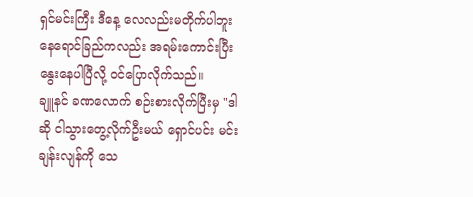ရှင်မင်းကြီး ဒီနေ့ လေလည်းမတိုက်ပါဘူး နေရောင်ခြည်ကလည်း အရမ်းကောင်းပြီး နွေးနေပါပြီလို့ ဝင်ပြောလိုက်သည်။
ချူနင် ခဏလောက် စဉ်းစားလိုက်ပြီးမှ "ဒါဆို ငါသွားတွေ့လိုက်ဦးမယ် ရှောင်ပင်း မင်းချန်းလျန်ကို သေ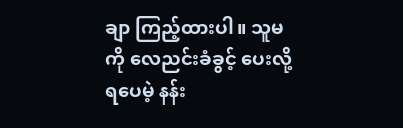ချာ ကြည့်ထားပါ။ သူမကို လေညင်းခံခွင့် ပေးလို့ရပေမဲ့ နန်း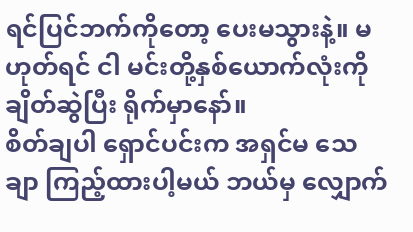ရင်ပြင်ဘက်ကိုတော့ ပေးမသွားနဲ့။ မဟုတ်ရင် ငါ မင်းတို့နှစ်ယောက်လုံးကို ချိတ်ဆွဲပြီး ရိုက်မှာနော်။
စိတ်ချပါ ရှောင်ပင်းက အရှင်မ သေချာ ကြည့်ထားပါ့မယ် ဘယ်မှ လျှောက်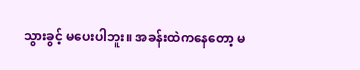သွားခွင့် မပေးပါဘူး။ အခန်းထဲကနေတော့ မ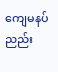ကျေမနပ် ညည်း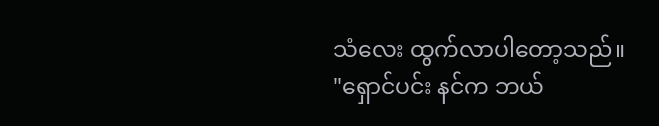သံလေး ထွက်လာပါတော့သည်။
"ရှောင်ပင်း နင်က ဘယ်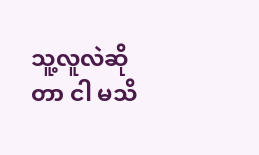သူ့လူလဲဆိုတာ ငါ မသိ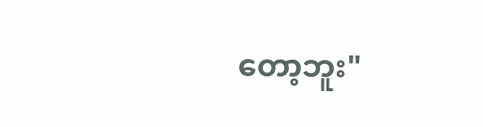တော့ဘူး"